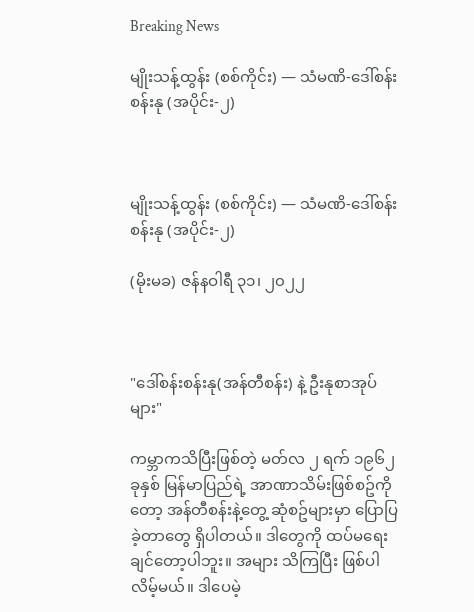Breaking News

မျိုးသန့်ထွန်း (စစ်ကိုင်း) — သံမဏိ-ဒေါ်စန်းစန်းနု (အပိုင်း-၂)



မျိုးသန့်ထွန်း (စစ်ကိုင်း) — သံမဏိ-ဒေါ်စန်းစန်းနု (အပိုင်း-၂)

(မိုးမခ) ဇန်နဝါရီ ၃၁၊ ၂၀၂၂



"ဒေါ်စန်းစန်းနု(အန်တီစန်း) နဲ့ ဦးနုစာအုပ်များ"

ကမ္ဘာကသိပြီးဖြစ်တဲ့ မတ်လ ၂ ရက် ၁၉၆၂ ခုနှစ် မြန်မာပြည်ရဲ့ အာဏာသိမ်းဖြစ်စဥ်ကိုတော့ အန်တီစန်းနဲ့တွေ့ ဆုံစဥ်များမှာ ပြောပြခဲ့တာတွေ ရှိပါတယ်။ ဒါတွေကို ထပ်မရေးချင်တော့ပါဘူး။ အများ သိကြပြီး ဖြစ်ပါလိမ့်မယ်။ ဒါပေမဲ့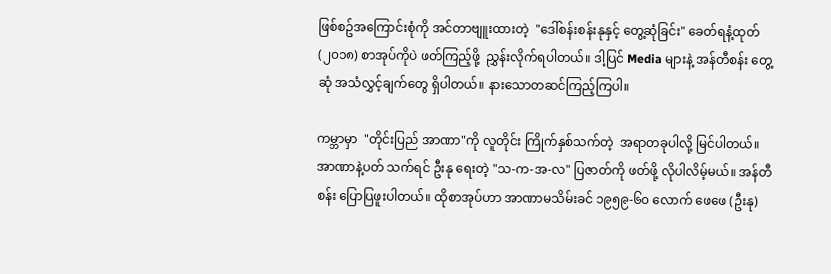ဖြစ်စဥ်အကြောင်းစုံကို အင်တာဗျူးထားတဲ့  "ဒေါ်စန်းစန်းနုနှင့် တွေ့ဆုံခြင်း" ခေတ်ရနံ့ထုတ် (၂၀၁၈) စာအုပ်ကိုပဲ ဖတ်ကြည့်ဖို့  ညွှန်းလိုက်ရပါတယ်။ ဒါ့ပြင် Media များနဲ့ အန်တီစန်း တွေ့ဆုံ အသံလွှင့်ချက်တွေ ရှိပါတယ်။ နားသောတဆင်ကြည့်ကြပါ။

ကမ္ဘာမှာ  "တိုင်းပြည် အာဏာ"ကို လူတိုင်း ကြိုက်နှစ်သက်တဲ့  အရာတခုပါလို့ မြင်ပါတယ်။ အာဏာနဲ့ပတ် သက်ရင် ဦးနု ရေးတဲ့ "သ-က-အ-လ" ပြဇာတ်ကို ဖတ်ဖို့ လိုပါလိမ့်မယ်။ အန်တီစန်း ပြောပြဖူးပါတယ်။ ထိုစာအုပ်ဟာ အာဏာမသိမ်းခင် ၁၉၅၉-၆၀ လောက် ဖေဖေ (ဦးနု)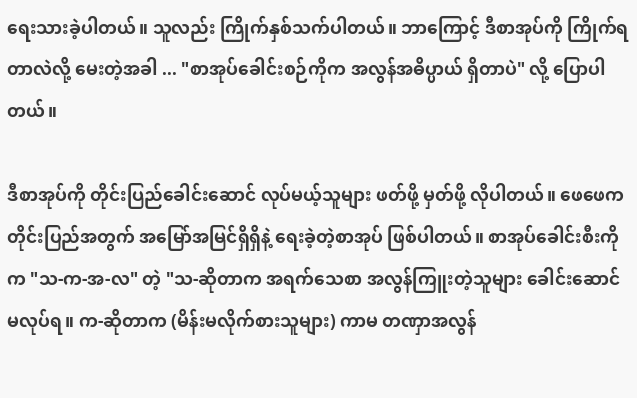ရေးသားခဲ့ပါတယ်။ သူလည်း ကြိုက်နှစ်သက်ပါတယ်။ ဘာကြောင့် ဒီစာအုပ်ကို ကြိုက်ရတာလဲလို့ မေးတဲ့အခါ ... "စာအုပ်ခေါင်းစဉ်ကိုက အလွန်အဓိပ္ပာယ် ရှိတာပဲ" လို့ ပြောပါတယ်။

ဒီစာအုပ်ကို တိုင်းပြည်ခေါင်းဆောင် လုပ်မယ့်သူများ ဖတ်ဖို့ မှတ်ဖို့ လိုပါတယ်။ ဖေဖေက တိုင်းပြည်အတွက် အမြော်အမြင်ရှိရှိနဲ့ ရေးခဲ့တဲ့စာအုပ် ဖြစ်ပါတယ်။ စာအုပ်ခေါင်းစီးကိုက "သ-က-အ-လ" တဲ့ "သ-ဆိုတာက အရက်သေစာ အလွန်ကြူးတဲ့သူများ ခေါင်းဆောင်မလုပ်ရ။ က-ဆိုတာက (မိန်းမလိုက်စားသူများ) ကာမ တဏှာအလွန်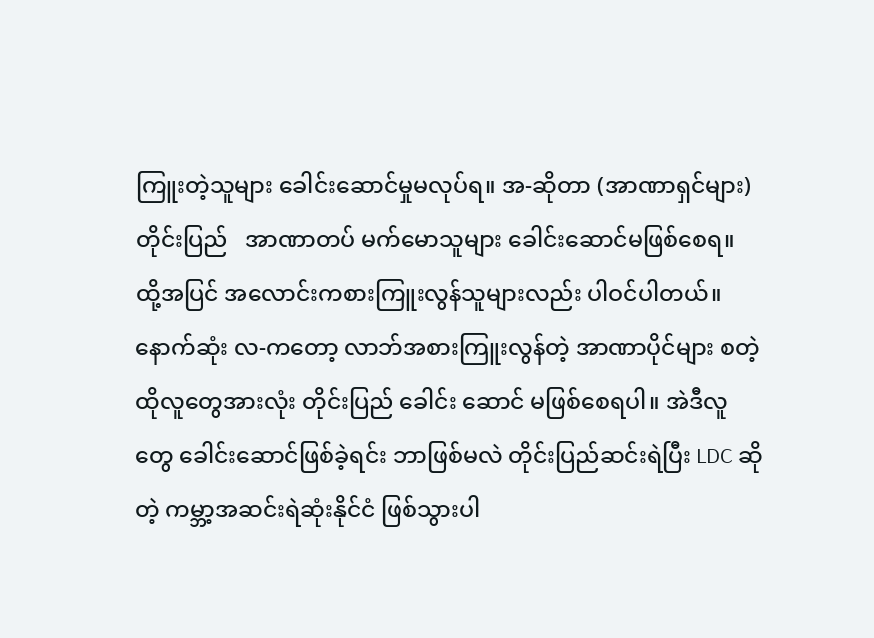ကြူးတဲ့သူများ ခေါင်းဆောင်မှုမလုပ်ရ။ အ-ဆိုတာ (အာဏာရှင်များ)တိုင်းပြည်   အာဏာတပ် မက်မောသူများ ခေါင်းဆောင်မဖြစ်စေရ။ ထို့အပြင် အလောင်းကစားကြူးလွန်သူများလည်း ပါဝင်ပါတယ်။  နောက်ဆုံး လ-ကတော့ လာဘ်အစားကြူးလွန်တဲ့ အာဏာပိုင်များ စတဲ့ ထိုလူတွေအားလုံး တိုင်းပြည် ခေါင်း ဆောင် မဖြစ်စေရပါ။ အဲဒီလူတွေ ခေါင်းဆောင်ဖြစ်ခဲ့ရင်း ဘာဖြစ်မလဲ တိုင်းပြည်ဆင်းရဲပြီး LDC ဆိုတဲ့ ကမ္ဘာ့အဆင်းရဲဆုံးနိုင်ငံ ဖြစ်သွားပါ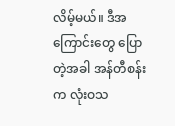လိမ့်မယ်။ ဒီအကြောင်းတွေ ပြောတဲ့အခါ အန်တီစန်းက လုံးဝသ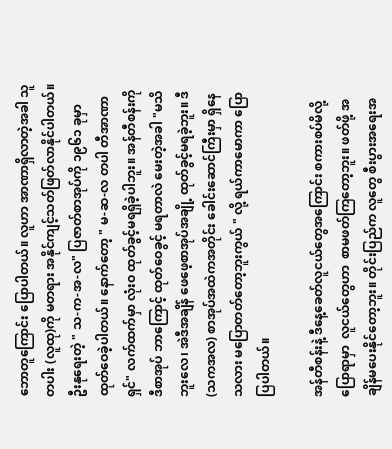ဘောတူကြောင်း ပြောပါတယ်။ လူဟာ အာဏာရှိလာတဲ့အခါ သူတပါး (လူထု)ကို မတရား အနိုင်ကျင့်သတ်ဖြတ်လာနိုင်ပါတယ်။ ဦးနုရေးတဲ့ " သ-က-အ-လ" ပြဇာတ်စာအုပ်ကို ၁၉၆၁ ခုမှာ ထုတ်ဝေခဲ့ပါတယ်။ နောက်တော့ " မ-ဆ-လ တပါ တီအာဏာရှင်" လက်ထက်မှာ လုံးဝ ထုတ်ခွင့်မရရှိခဲ့ပါဘူး။ အန်တီစန်းကို ဒီစာအုပ် ဘာကြောင့် ထုတ်ဝေခွင့် မရတာလဲ မေးတဲ့အခါ "မသိဘူးလေ၊ အဲဒီအချိန် ဖေဖေ့စာအုပ်အချို့ ထုတ်ခွင့်မရခဲ့ဘူး။ ဒီ (သကအလ) စာအုပ်အထဲကအတိုင်း ခေါင်းဆောင်ကြီးမှာ ရှိနေသလား မပြောတတ်တော့ဘူးကွယ် " လို့ ရယ်ကာမောကာ ပြောပြပါတယ်။

အန်တီစန်းနဲ့ ဒီနေ့ခေတ်လူငယ်တွေအကြောင်း စကားစပ်မိလို့ပြောရာမှာ  လူငယ်တွေဟာ  စာမဖတ်ကြတော့ဘူး။ ဖတ်ဖို့ အချိန်မပေးနိုင်တော့ဘူး။ တိုင်းပြည်က လူတွေ စီးပွားအရေးအ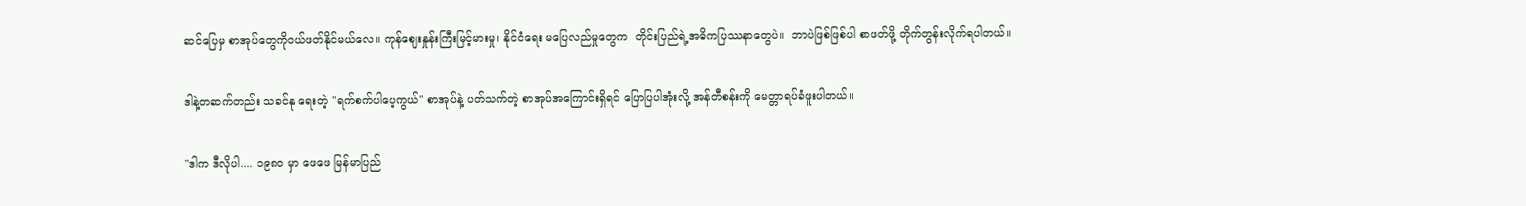ဆင်ပြေမှ စာအုပ်တွေကိုဝယ်ဖတ်နိုင်မယ်လေ။ ကုန်ဈေးနှုန်းကြီးမြင့်မားမှု၊ နိုင်ငံရေး မပြေလည်မှုတွေက  တိုင်းပြည်ရဲ့အဓိကပြဿနာတွေပဲ။  ဘာပဲဖြစ်ဖြစ်ပါ စာဖတ်ဖို့ တိုက်တွန်းလိုက်ရပါတယ်။

ဒါနဲ့တဆက်တည်း သခင်နု ရေးတဲ့ "ရက်စက်ပါပေ့ကွယ်" စာအုပ်နဲ့ ပတ်သက်တဲ့ စာအုပ်အကြောင်းရှိရင် ပြောပြပါအုံးလို့ အန်တီစန်းကို မေတ္တာရပ်ခံဖူးပါတယ်။

"ဒါက ဒီလိုပါ.... ၁၉၈၀ မှာ ဖေဖေ မြန်မာပြည်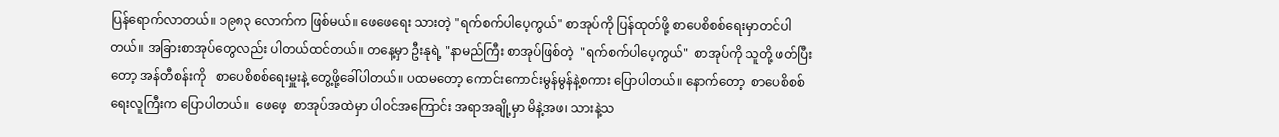ပြန်ရောက်လာတယ်။ ၁၉၈၃ လောက်က ဖြစ်မယ်။ ဖေဖေရေး သားတဲ့ "ရက်စက်ပါပေ့ကွယ်" စာအုပ်ကို ပြန်ထုတ်ဖို့ စာပေစိစစ်ရေးမှာတင်ပါတယ်။ အခြားစာအုပ်တွေလည်း ပါတယ်ထင်တယ်။ တနေ့မှာ ဦးနုရဲ့ "နာမည်ကြီး စာအုပ်ဖြစ်တဲ့  "ရက်စက်ပါပေ့ကွယ်"  စာအုပ်ကို သူတို့ ဖတ်ပြီးတော့ အန်တီစန်းကို   စာပေစိစစ်ရေးမှူးနဲ့ တွေ့ဖို့ခေါ်ပါတယ်။ ပထမတော့ ကောင်းကောင်းမွန်မွန်နဲ့စကား ပြောပါတယ်။ နောက်တော့  စာပေစိစစ်ရေးလူကြီးက ပြောပါတယ်။  ဖေဖေ့  စာအုပ်အထဲမှာ ပါဝင်အကြောင်း အရာအချို့မှာ မိနဲ့အဖ၊ သားနဲ့သ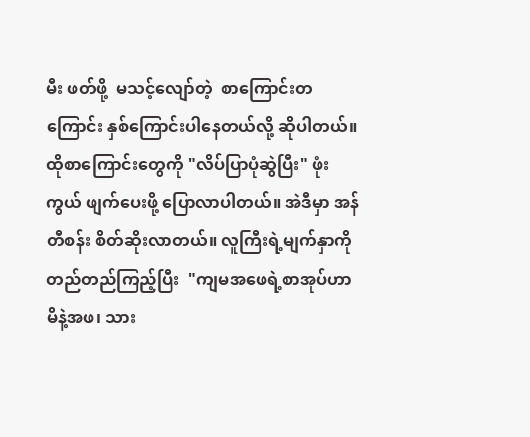မီး ဖတ်ဖို့  မသင့်လျော်တဲ့  စာကြောင်းတကြောင်း နှစ်ကြောင်းပါနေတယ်လို့ ဆိုပါတယ်။  ထိုစာကြောင်းတွေကို "လိပ်ပြာပုံဆွဲပြီး" ဖုံးကွယ် ဖျက်ပေးဖို့ ပြောလာပါတယ်။ အဲဒီမှာ အန်တီစန်း စိတ်ဆိုးလာတယ်။ လူကြီးရဲ့မျက်နှာကို တည်တည်ကြည့်ပြီး  "ကျမအဖေရဲ့စာအုပ်ဟာ မိနဲ့အဖ၊ သား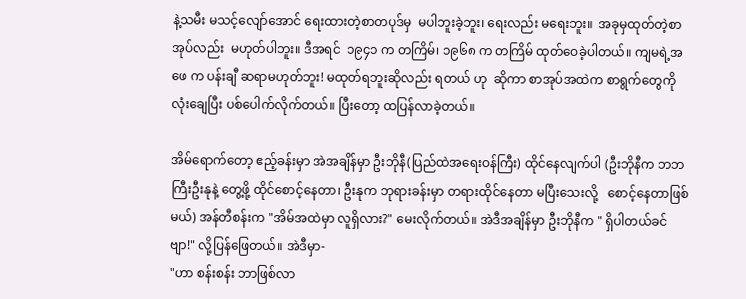နဲ့သမီး မသင့်လျော်အောင် ရေးထားတဲ့စာတပုဒ်မှ  မပါဘူးခဲ့ဘူး၊ ရေးလည်း မရေးဘူး။  အခုမှထုတ်တဲ့စာအုပ်လည်း  မဟုတ်ပါဘူး။ ဒီအရင်  ၁၉၄၁ က တကြိမ်၊ ၁၉၆၈ က တကြိမ် ထုတ်ဝေခဲ့ပါတယ်။ ကျမရဲ့အဖေ က ပန်းချီ ဆရာမဟုတ်ဘူး! မထုတ်ရဘူးဆိုလည်း ရတယ် ဟု  ဆိုကာ စာအုပ်အထဲက စာရွက်တွေကိုလုံးချေပြီး ပစ်ပေါက်လိုက်တယ်။ ပြီးတော့ ထပြန်လာခဲ့တယ်။

အိမ်ရောက်တော့ ဧည့်ခန်းမှာ အဲအချိန်မှာ ဦးဘိုနီ(ပြည်ထဲအရေးဝန်ကြီး) ထိုင်နေလျက်ပါ (ဦးဘိုနီက ဘဘကြီးဦးနုနဲ့ တွေ့ဖို့ ထိုင်စောင့်နေတာ၊ ဦးနုက ဘုရားခန်းမှာ တရားထိုင်နေတာ မပြီးသေးလို့   စောင့်နေတာဖြစ်မယ်) အန်တီစန်းက "အိမ်အထဲမှာ လူရှိလား?" မေးလိုက်တယ်။ အဲဒီအချိန်မှာ ဦးဘိုနီက " ရှိပါတယ်ခင်ဗျာ!" လို့ပြန်ဖြေတယ်။ အဲဒီမှာ-
"ဟာ စန်းစန်း ဘာဖြစ်လာ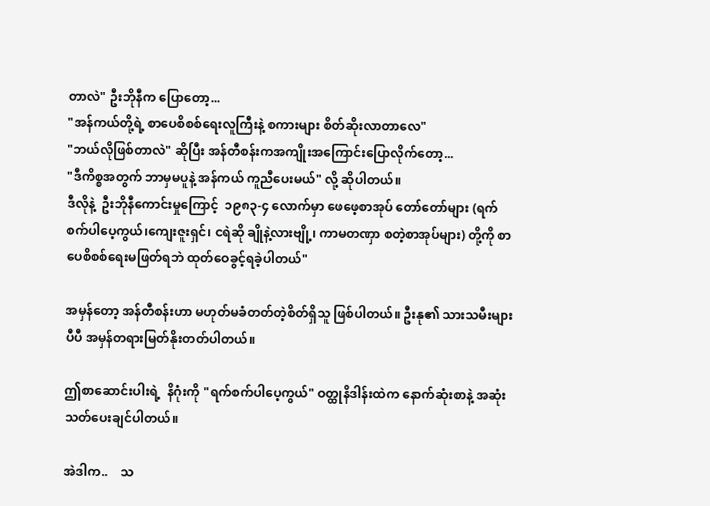တာလဲ" ဦးဘိုနီက ပြောတော့...
"အန်ကယ်တို့ရဲ့ စာပေစိစစ်ရေးလူကြီးနဲ့ စကားများ စိတ်ဆိုးလာတာလေ"
"ဘယ်လိုဖြစ်တာလဲ" ဆိုပြီး အန်တီစန်းကအကျိုးအကြောင်းပြောလိုက်တော့...
"ဒီကိစ္စအတွက် ဘာမှမပူနဲ့ အန်ကယ် ကူညီပေးမယ်" လို့ ဆိုပါတယ်။
ဒီလိုနဲ့  ဦးဘိုနီကောင်းမှုကြောင့်  ၁၉၈၃-၄ လောက်မှာ ဖေဖေ့စာအုပ် တော်တော်များ (ရက်စက်ပါပေ့ကွယ်၊ကျေးဇူးရှင်၊ ငရဲဆို ချိုနဲ့လားဗျို့၊ ကာမတဏှာ စတဲ့စာအုပ်များ) တို့ကို စာပေစိစစ်ရေးမဖြတ်ရဘဲ ထုတ်ဝေခွင့်ရခဲ့ပါတယ်"

အမှန်တော့ အန်တီစန်းဟာ မဟုတ်မခံတတ်တဲ့စိတ်ရှိသူ ဖြစ်ပါတယ်။ ဦးနု၏ သားသမီးများပီပီ အမှန်တရားမြတ်နိုးတတ်ပါတယ်။

ဤစာဆောင်းပါးရဲ့  နိဂုံးကို "ရက်စက်ပါပေ့ကွယ်" ဝတ္ထုနိဒါန်းထဲက နောက်ဆုံးစာနဲ့ အဆုံးသတ်ပေးချင်ပါတယ်။

အဲဒါက..    သ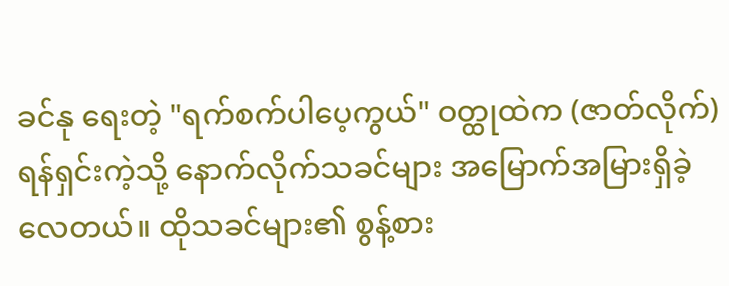ခင်နု ရေးတဲ့ "ရက်စက်ပါပေ့ကွယ်" ဝတ္ထုထဲက (ဇာတ်လိုက်) ရန်ရှင်းကဲ့သို့ နောက်လိုက်သခင်များ အမြောက်အမြားရှိခဲ့လေတယ်။ ထိုသခင်များ၏ စွန့်စား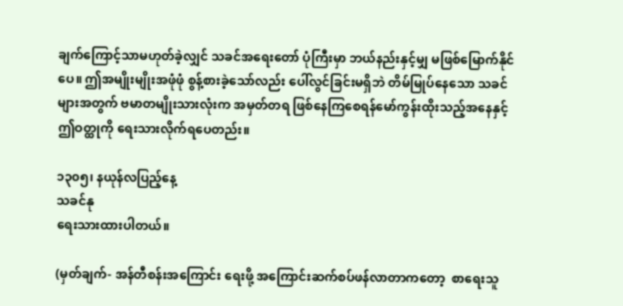ချက်ကြောင့်သာမဟုတ်ခဲ့လျှင် သခင်အရေးတော် ပုံကြီးမှာ ဘယ်နည်းနှင့်မျှ မဖြစ်မြောက်နိုင်ပေ။ ဤအမျိုးမျိုးအဖုံဖုံ စွန့်စားခဲ့သော်လည်း ပေါ်လွင်ခြင်းမရှိဘဲ တိမ်မြုပ်နေသော သခင်များအတွက် ဗမာတမျိုးသားလုံးက အမှတ်တရ ဖြစ်နေကြစေရန်မော်ကွန်းထိုးသည့်အနေနှင့် ဤဝတ္ထုကို ရေးသားလိုက်ရပေတည်း။

၁၃၀၅၊ နယုန်လပြည့်နေ့
သခင်နု
ရေးသားထားပါတယ်။

(မှတ်ချက်- အန်တီစန်းအကြောင်း ရေးဖို့ အကြောင်းဆက်စပ်ဖန်လာတာကတော့  စာရေးသူ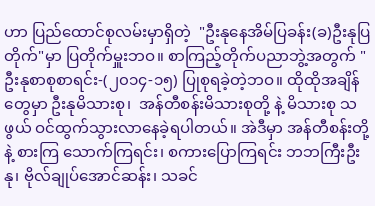ဟာ ပြည်ထောင်စုလမ်းမှာရှိတဲ့  "ဦးနုနေအိမ်ပြခန်း(ခ)ဦးနုပြတိုက်"မှာ ပြတိုက်မှူးဘဝ။ စာကြည့်တိုက်ပညာဘွဲ့အတွက် "ဦးနုစာစုစာရင်း-(၂၀၁၄-၁၅) ပြုစုရခဲ့တဲ့ဘဝ။ ထိုထိုအချိန်တွေမှာ ဦးနုမိသားစု၊  အန်တီစန်းမိသားစုတို့ နဲ့ မိသားစု သဖွယ် ဝင်ထွက်သွားလာနေခဲ့ရပါတယ်။ အဲဒီမှာ အန်တီစန်းတို့နဲ့ စားကြ သောက်ကြရင်း၊ စကားပြောကြရင်း ဘဘကြီးဦးနု၊ ဗိုလ်ချုပ်အောင်ဆန်း၊ သခင်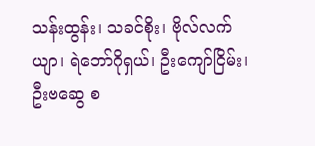သန်းထွန်း၊ သခင်စိုး၊ ဗိုလ်လက်ယျာ၊ ရဲဘော်ဂိုရှယ်၊ ဦးကျော်ငြိမ်း၊ ဦးဗဆွေ စ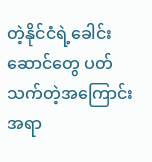တဲ့နိုင်ငံရဲ့ခေါင်းဆောင်တွေ ပတ်သက်တဲ့အကြောင်းအရာ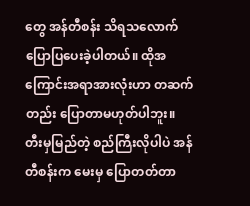တွေ အန်တီစန်း သိရသလောက် ပြောပြပေးခဲ့ပါတယ်။ ထိုအကြောင်းအရာအားလုံးဟာ တဆက်တည်း ပြောတာမဟုတ်ပါဘူး။ တီးမှမြည်တဲ့ စည်ကြီးလိုပါပဲ အန်တီစန်းက မေးမှ ပြောတတ်တာ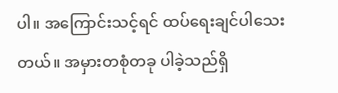ပါ။ အကြောင်းသင့်ရင် ထပ်ရေးချင်ပါသေးတယ်။ အမှားတစုံတခု ပါခဲ့သည်ရှိ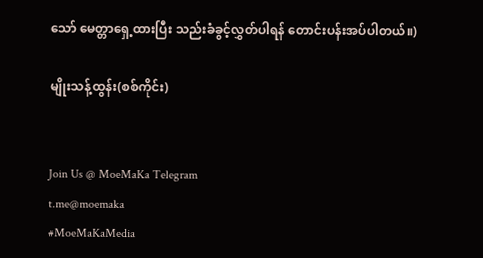သော် မေတ္တာရှေ့ထားပြီး သည်းခံခွင့်လွှတ်ပါရန် တောင်းပန်းအပ်ပါတယ်။)

မျိုးသန့်ထွန်း(စစ်ကိုင်း)


Join Us @ MoeMaKa Telegram
t.me@moemaka
#MoeMaKaMedia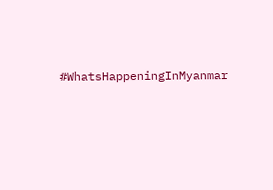#WhatsHappeningInMyanmar